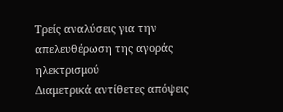Τρείς αναλύσεις για την απελευθέρωση της αγοράς ηλεκτρισμού
Διαμετρικά αντίθετες απόψεις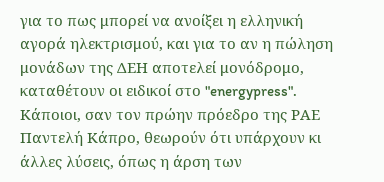για το πως μπορεί να ανοίξει η ελληνική αγορά ηλεκτρισμού, και για το αν η πώληση μονάδων της ΔΕΗ αποτελεί μονόδρομο, καταθέτουν οι ειδικοί στο "energypress". Κάποιοι, σαν τον πρώην πρόεδρο της ΡΑΕ Παντελή Κάπρο, θεωρούν ότι υπάρχουν κι άλλες λύσεις, όπως η άρση των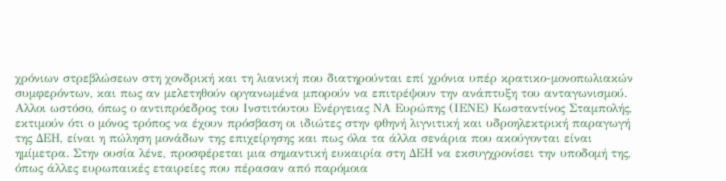χρόνιων στρεβλώσεων στη χονδρική και τη λιανική που διατηρούνται επί χρόνια υπέρ κρατικο-μονοπωλιακών συμφερόντων, και πως αν μελετηθούν οργανωμένα μπορούν να επιτρέψουν την ανάπτυξη του ανταγωνισμού. Αλλοι ωστόσο, όπως ο αντιπρόεδρος του Ινστιτόυτου Ενέργειας ΝΑ Ευρώπης (ΙΕΝΕ) Κωσταντίνος Σταμπολής, εκτιμούν ότι ο μόνος τρόπος να έχουν πρόσβαση οι ιδιώτες στην φθηνή λιγνιτική και υδροηλεκτρική παραγωγή της ΔΕΗ, είναι η πώληση μονάδων της επιχείρησης και πως όλα τα άλλα σενάρια που ακούγονται είναι ημίμετρα. Στην ουσία λένε, προσφέρεται μια σημαντική ευκαιρία στη ΔΕΗ να εκσυγχρονίσει την υποδομή της, όπως άλλες ευρωπαικές εταιρείες που πέρασαν από παρόμοια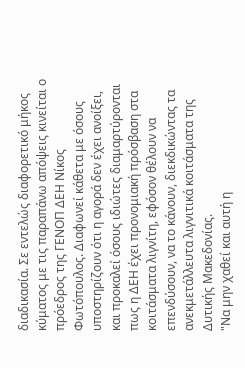διαδικασία. Σε εντελώς διαφορετικό μήκος κύματος με τις παραπάνω απόψεις κινείται ο πρόεδρος της ΓΕΝΟΠ ΔΕΗ Νίκος Φωτόπουλος. Διαφωνεί κάθετα με όσους υποστηρίζουν ότι η αγορά δεν έχει ανοίξει, και προκαλεί όσους ιδιώτες διαμαρτύρονται πως η ΔΕΗ έχει προνομιακή πρόσβαση στα κοιτάσματα λιγνίτη, εφόσον θέλουν να επενδύσουν, να το κάνουν, διεκδικώντας τα ανεκμετάλλευτα λιγνιτικά κοιτάσματα της Δυτικής Μακεδονίας.
"Να μην χαθεί και αυτή η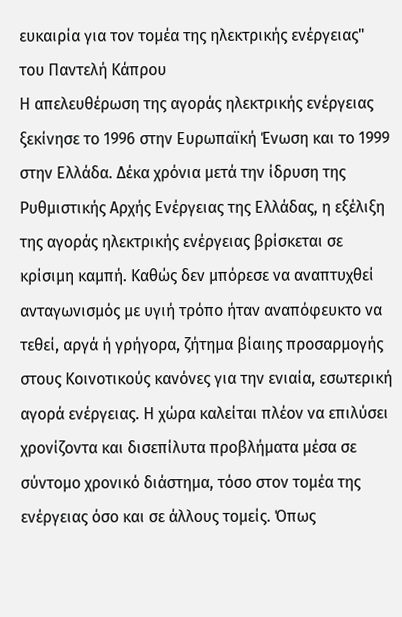ευκαιρία για τον τομέα της ηλεκτρικής ενέργειας"
του Παντελή Κάπρου
Η απελευθέρωση της αγοράς ηλεκτρικής ενέργειας ξεκίνησε το 1996 στην Ευρωπαϊκή Ένωση και το 1999 στην Ελλάδα. Δέκα χρόνια μετά την ίδρυση της Ρυθμιστικής Αρχής Ενέργειας της Ελλάδας, η εξέλιξη της αγοράς ηλεκτρικής ενέργειας βρίσκεται σε κρίσιμη καμπή. Καθώς δεν μπόρεσε να αναπτυχθεί ανταγωνισμός με υγιή τρόπο ήταν αναπόφευκτο να τεθεί, αργά ή γρήγορα, ζήτημα βίαιης προσαρμογής στους Κοινοτικούς κανόνες για την ενιαία, εσωτερική αγορά ενέργειας. Η χώρα καλείται πλέον να επιλύσει χρονίζοντα και δισεπίλυτα προβλήματα μέσα σε σύντομο χρονικό διάστημα, τόσο στον τομέα της ενέργειας όσο και σε άλλους τομείς. Όπως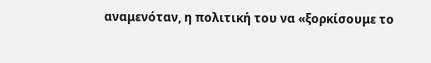αναμενόταν, η πολιτική του να «ξορκίσουμε το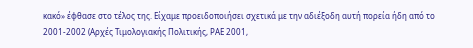κακό» έφθασε στο τέλος της. Είχαμε προειδοποιήσει σχετικά με την αδιέξοδη αυτή πορεία ήδη από το 2001-2002 (Αρχές Τιμολογιακής Πολιτικής, ΡΑΕ 2001,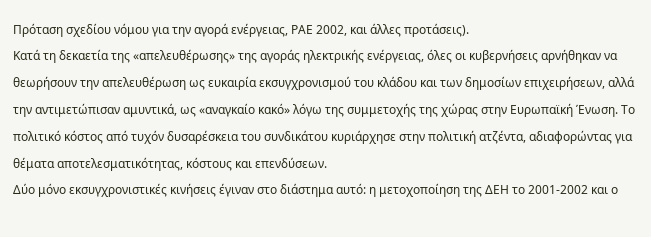Πρόταση σχεδίου νόμου για την αγορά ενέργειας, ΡΑΕ 2002, και άλλες προτάσεις).
Κατά τη δεκαετία της «απελευθέρωσης» της αγοράς ηλεκτρικής ενέργειας, όλες οι κυβερνήσεις αρνήθηκαν να θεωρήσουν την απελευθέρωση ως ευκαιρία εκσυγχρονισμού του κλάδου και των δημοσίων επιχειρήσεων, αλλά την αντιμετώπισαν αμυντικά, ως «αναγκαίο κακό» λόγω της συμμετοχής της χώρας στην Ευρωπαϊκή Ένωση. Το πολιτικό κόστος από τυχόν δυσαρέσκεια του συνδικάτου κυριάρχησε στην πολιτική ατζέντα, αδιαφορώντας για θέματα αποτελεσματικότητας, κόστους και επενδύσεων.
Δύο μόνο εκσυγχρονιστικές κινήσεις έγιναν στο διάστημα αυτό: η μετοχοποίηση της ΔΕΗ το 2001-2002 και ο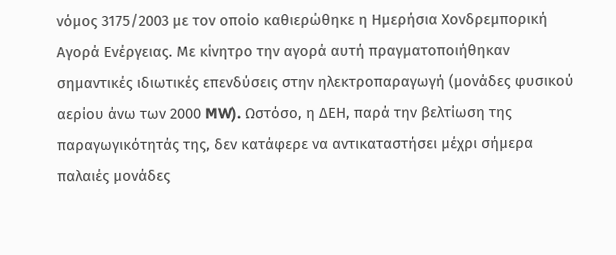νόμος 3175/2003 με τον οποίο καθιερώθηκε η Ημερήσια Χονδρεμπορική Αγορά Ενέργειας. Με κίνητρο την αγορά αυτή πραγματοποιήθηκαν σημαντικές ιδιωτικές επενδύσεις στην ηλεκτροπαραγωγή (μονάδες φυσικού αερίου άνω των 2000 MW). Ωστόσο, η ΔΕΗ, παρά την βελτίωση της παραγωγικότητάς της, δεν κατάφερε να αντικαταστήσει μέχρι σήμερα παλαιές μονάδες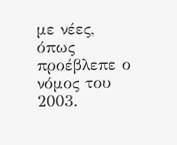με νέες, όπως προέβλεπε ο νόμος του 2003.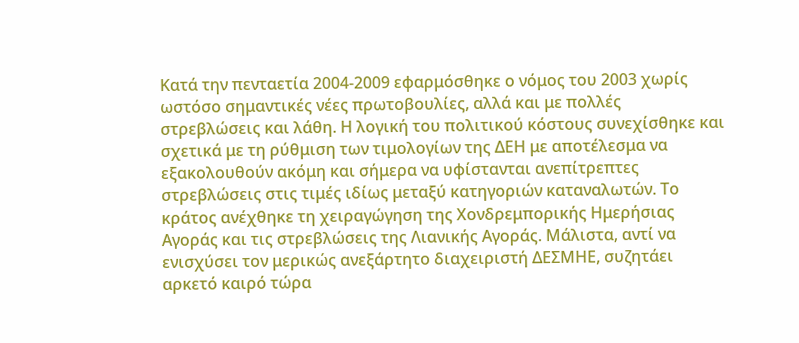Κατά την πενταετία 2004-2009 εφαρμόσθηκε ο νόμος του 2003 χωρίς ωστόσο σημαντικές νέες πρωτοβουλίες, αλλά και με πολλές στρεβλώσεις και λάθη. Η λογική του πολιτικού κόστους συνεχίσθηκε και σχετικά με τη ρύθμιση των τιμολογίων της ΔΕΗ με αποτέλεσμα να εξακολουθούν ακόμη και σήμερα να υφίστανται ανεπίτρεπτες στρεβλώσεις στις τιμές ιδίως μεταξύ κατηγοριών καταναλωτών. Το κράτος ανέχθηκε τη χειραγώγηση της Χονδρεμπορικής Ημερήσιας Αγοράς και τις στρεβλώσεις της Λιανικής Αγοράς. Μάλιστα, αντί να ενισχύσει τον μερικώς ανεξάρτητο διαχειριστή ΔΕΣΜΗΕ, συζητάει αρκετό καιρό τώρα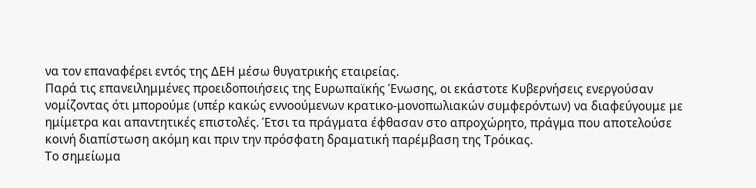να τον επαναφέρει εντός της ΔΕΗ μέσω θυγατρικής εταιρείας.
Παρά τις επανειλημμένες προειδοποιήσεις της Ευρωπαϊκής Ένωσης, οι εκάστοτε Κυβερνήσεις ενεργούσαν νομίζοντας ότι μπορούμε (υπέρ κακώς εννοούμενων κρατικο-μονοπωλιακών συμφερόντων) να διαφεύγουμε με ημίμετρα και απαντητικές επιστολές. Έτσι τα πράγματα έφθασαν στο απροχώρητο, πράγμα που αποτελούσε κοινή διαπίστωση ακόμη και πριν την πρόσφατη δραματική παρέμβαση της Τρόικας.
Το σημείωμα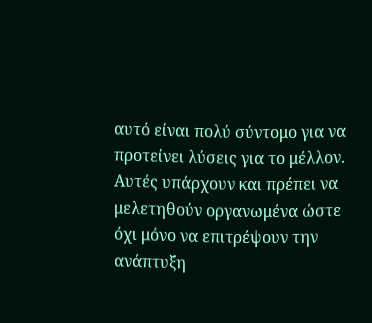αυτό είναι πολύ σύντομο για να προτείνει λύσεις για το μέλλον. Αυτές υπάρχουν και πρέπει να μελετηθούν οργανωμένα ώστε όχι μόνο να επιτρέψουν την ανάπτυξη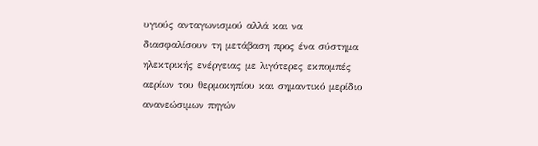υγιούς ανταγωνισμού αλλά και να διασφαλίσουν τη μετάβαση προς ένα σύστημα ηλεκτρικής ενέργειας με λιγότερες εκπομπές αερίων του θερμοκηπίου και σημαντικό μερίδιο ανανεώσιμων πηγών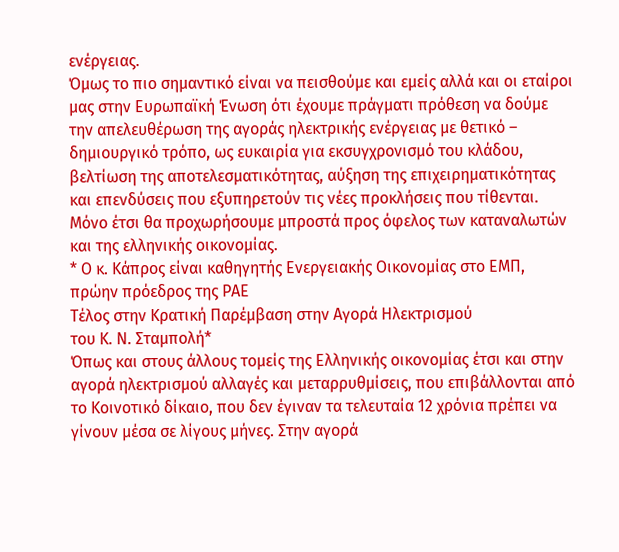ενέργειας.
Όμως το πιο σημαντικό είναι να πεισθούμε και εμείς αλλά και οι εταίροι μας στην Ευρωπαϊκή Ένωση ότι έχουμε πράγματι πρόθεση να δούμε την απελευθέρωση της αγοράς ηλεκτρικής ενέργειας με θετικό – δημιουργικό τρόπο, ως ευκαιρία για εκσυγχρονισμό του κλάδου, βελτίωση της αποτελεσματικότητας, αύξηση της επιχειρηματικότητας και επενδύσεις που εξυπηρετούν τις νέες προκλήσεις που τίθενται. Μόνο έτσι θα προχωρήσουμε μπροστά προς όφελος των καταναλωτών και της ελληνικής οικονομίας.
* Ο κ. Κάπρος είναι καθηγητής Ενεργειακής Οικονομίας στο ΕΜΠ, πρώην πρόεδρος της ΡΑΕ
Τέλος στην Κρατική Παρέμβαση στην Αγορά Ηλεκτρισμού
του Κ. Ν. Σταμπολή*
Όπως και στους άλλους τομείς της Ελληνικής οικονομίας έτσι και στην αγορά ηλεκτρισμού αλλαγές και μεταρρυθμίσεις, που επιβάλλονται από το Κοινοτικό δίκαιο, που δεν έγιναν τα τελευταία 12 χρόνια πρέπει να γίνουν μέσα σε λίγους μήνες. Στην αγορά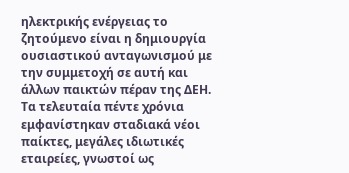ηλεκτρικής ενέργειας το ζητούμενο είναι η δημιουργία ουσιαστικού ανταγωνισμού με την συμμετοχή σε αυτή και άλλων παικτών πέραν της ΔΕΗ.
Τα τελευταία πέντε χρόνια εμφανίστηκαν σταδιακά νέοι παίκτες, μεγάλες ιδιωτικές εταιρείες, γνωστοί ως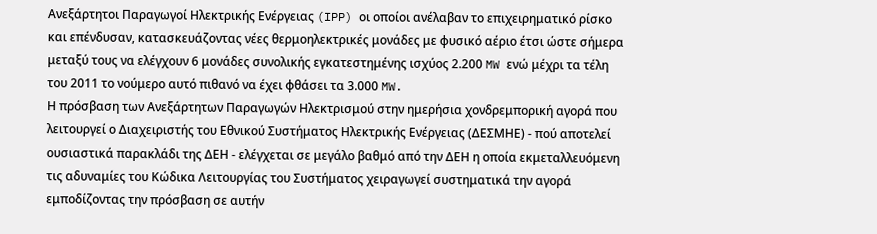Ανεξάρτητοι Παραγωγοί Ηλεκτρικής Ενέργειας (IPP) οι οποίοι ανέλαβαν το επιχειρηματικό ρίσκο και επένδυσαν, κατασκευάζοντας νέες θερμοηλεκτρικές μονάδες με φυσικό αέριο έτσι ώστε σήμερα μεταξύ τους να ελέγχουν 6 μονάδες συνολικής εγκατεστημένης ισχύος 2.200 MW ενώ μέχρι τα τέλη του 2011 το νούμερο αυτό πιθανό να έχει φθάσει τα 3.000 MW.
Η πρόσβαση των Ανεξάρτητων Παραγωγών Ηλεκτρισμού στην ημερήσια χονδρεμπορική αγορά που λειτουργεί ο Διαχειριστής του Εθνικού Συστήματος Ηλεκτρικής Ενέργειας (ΔΕΣΜΗΕ) - πού αποτελεί ουσιαστικά παρακλάδι της ΔΕΗ - ελέγχεται σε μεγάλο βαθμό από την ΔΕΗ η οποία εκμεταλλευόμενη τις αδυναμίες του Κώδικα Λειτουργίας του Συστήματος χειραγωγεί συστηματικά την αγορά εμποδίζοντας την πρόσβαση σε αυτήν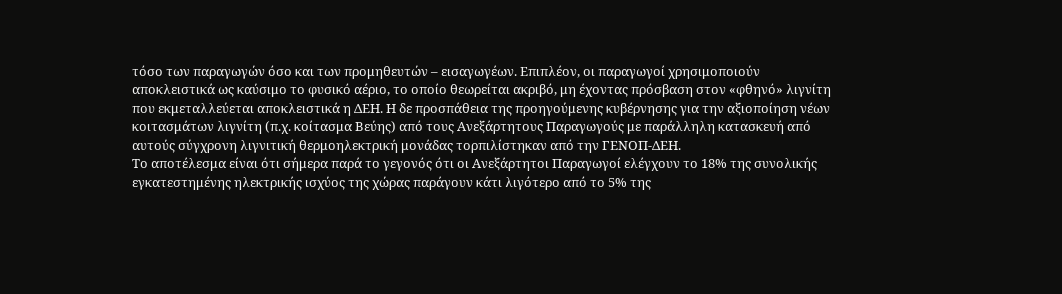τόσο των παραγωγών όσο και των προμηθευτών – εισαγωγέων. Επιπλέον, οι παραγωγοί χρησιμοποιούν αποκλειστικά ως καύσιμο το φυσικό αέριο, το οποίο θεωρείται ακριβό, μη έχοντας πρόσβαση στον «φθηνό» λιγνίτη που εκμεταλλεύεται αποκλειστικά η ΔΕΗ. Η δε προσπάθεια της προηγούμενης κυβέρνησης για την αξιοποίηση νέων κοιτασμάτων λιγνίτη (π.χ. κοίτασμα Βεύης) από τους Ανεξάρτητους Παραγωγούς με παράλληλη κατασκευή από αυτούς σύγχρονη λιγνιτική θερμοηλεκτρική μονάδας τορπιλίστηκαν από την ΓΕΝΟΠ-ΔΕΗ.
Το αποτέλεσμα είναι ότι σήμερα παρά το γεγονός ότι οι Ανεξάρτητοι Παραγωγοί ελέγχουν το 18% της συνολικής εγκατεστημένης ηλεκτρικής ισχύος της χώρας παράγουν κάτι λιγότερο από το 5% της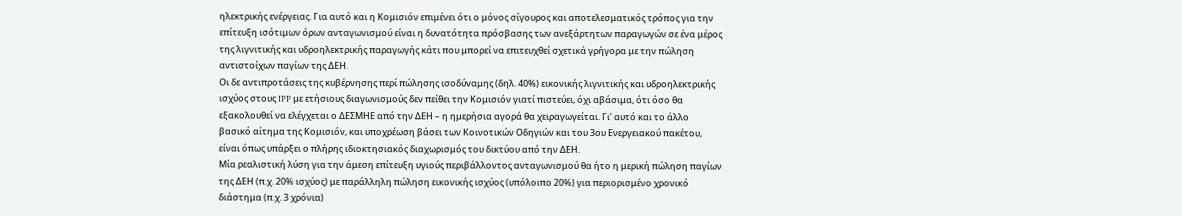ηλεκτρικής ενέργειας. Για αυτό και η Κομισιόν επιμένει ότι ο μόνος σίγουρος και αποτελεσματικός τρόπος για την επίτευξη ισότιμων όρων ανταγωνισμού είναι η δυνατότητα πρόσβασης των ανεξάρτητων παραγωγών σε ένα μέρος της λιγνιτικής και υδροηλεκτρικής παραγωγής κάτι που μπορεί να επιτευχθεί σχετικά γρήγορα με την πώληση αντιστοίχων παγίων της ΔΕΗ.
Οι δε αντιπροτάσεις της κυβέρνησης περί πώλησης ισοδύναμης (δηλ. 40%) εικονικής λιγνιτικής και υδροηλεκτρικής ισχύος στους IPP με ετήσιους διαγωνισμούς δεν πείθει την Κομισιόν γιατί πιστεύει, όχι αβάσιμα, ότι όσο θα εξακολουθεί να ελέγχεται ο ΔΕΣΜΗΕ από την ΔΕΗ – η ημερήσια αγορά θα χειραγωγείται. Γι’ αυτό και το άλλο βασικό αίτημα της Κομισιόν, και υποχρέωση βάσει των Κοινοτικών Οδηγιών και του 3ου Ενεργειακού πακέτου, είναι όπως υπάρξει ο πλήρης ιδιοκτησιακός διαχωρισμός του δικτύου από την ΔΕΗ.
Μία ρεαλιστική λύση για την άμεση επίτευξη υγιούς περιβάλλοντος ανταγωνισμού θα ήτο η μερική πώληση παγίων της ΔΕΗ (π.χ. 20% ισχύος) με παράλληλη πώληση εικονικής ισχύος (υπόλοιπο 20%) για περιορισμένο χρονικό διάστημα (π.χ. 3 χρόνια)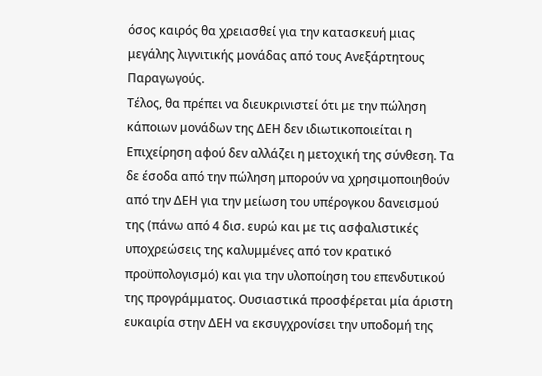όσος καιρός θα χρειασθεί για την κατασκευή μιας μεγάλης λιγνιτικής μονάδας από τους Ανεξάρτητους Παραγωγούς.
Τέλος, θα πρέπει να διευκρινιστεί ότι με την πώληση κάποιων μονάδων της ΔΕΗ δεν ιδιωτικοποιείται η Επιχείρηση αφού δεν αλλάζει η μετοχική της σύνθεση. Τα δε έσοδα από την πώληση μπορούν να χρησιμοποιηθούν από την ΔΕΗ για την μείωση του υπέρογκου δανεισμού της (πάνω από 4 δισ. ευρώ και με τις ασφαλιστικές υποχρεώσεις της καλυμμένες από τον κρατικό προϋπολογισμό) και για την υλοποίηση του επενδυτικού της προγράμματος. Ουσιαστικά προσφέρεται μία άριστη ευκαιρία στην ΔΕΗ να εκσυγχρονίσει την υποδομή της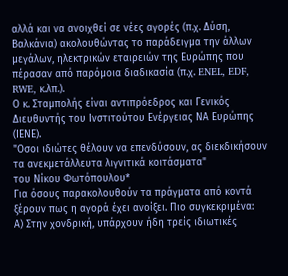αλλά και να ανοιχθεί σε νέες αγορές (π.χ. Δύση, Βαλκάνια) ακολουθώντας το παράδειγμα την άλλων μεγάλων, ηλεκτρικών εταιρειών της Ευρώπης που πέρασαν από παρόμοια διαδικασία (π.χ. ENEL, EDF, RWE, κ.λπ.).
Ο κ. Σταμπολής είναι αντιπρόεδρος και Γενικός Διευθυντής του Ινστιτούτου Ενέργειας ΝΑ Ευρώπης (ΙΕΝΕ).
"Οσοι ιδιώτες θέλουν να επενδύσουν, ας διεκδικήσουν τα ανεκμετάλλευτα λιγνιτικά κοιτάσματα"
του Νίκου Φωτόπουλου*
Για όσους παρακολουθούν τα πράγματα από κοντά ξέρουν πως η αγορά έχει ανοίξει. Πιο συγκεκριμένα:
Α) Στην χονδρική, υπάρχουν ήδη τρείς ιδιωτικές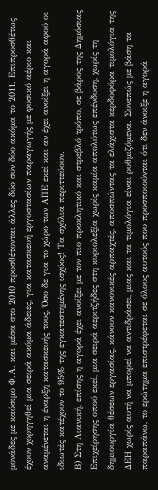μονάδες με καύσιμο Φ.Α. και μέσα στο 2010 προσθέτονται άλλες δύο συν δύο ακόμα το 2011. Επιπροσθέτως έχουν χορηγηθεί μια σειρά ακόμα άδειες, για κατασκευή εργοστασίων παραγωγής με φυσικό αέριο και αναμένεται η έναρξη κατασκευής τους, Όσο δε για το χώρο των ΑΠΕ εκεί και αν έχει ανοίξει η αγορά αφού οι ιδιωτές κατέχουν το 95% της εγκατεστημένης ισχύος! Τα σχόλια περιττεύουν.
Β) Στη Λιανική, επίσης η αγορά έχει ανοίξει με τον πιο προκλητικό και στρεβλό τρόπο, σε βάρος της Δημόσιας Επιχείρησης οπού εκεί, μια σειρά αεριτζήδες στη κυριολεξία χωρίς καμία απολύτως επένδυση, χωρίς τη δημιουργία θέσεων εργασίας, κάνουν κανονικές αρπαχτές, αποσπώντας τα ελάχιστα κερδοφόρα τιμολόγια της ΔΕΗ χωρίς αυτή να μπορεί να αντιδράσει, μιας και τα τιμολόγια είναι ρυθμιζόμενα. Συνεπώς με βάση τα παραπάνω, το ερώτημα επιστρέφεται σε όλους αυτούς που προσποιούνται ότι δεν άνοιξε η αγορά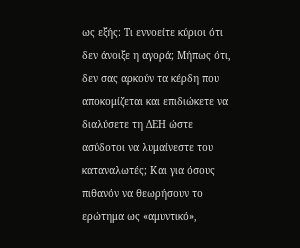ως εξής: Τι εννοείτε κύριοι ότι δεν άνοιξε η αγορά; Μήπως ότι, δεν σας αρκούν τα κέρδη που αποκομίζεται και επιδιώκετε να διαλύσετε τη ΔΕΗ ώστε ασύδοτοι να λυμαίνεστε του καταναλωτές; Και για όσους πιθανόν να θεωρήσουν το ερώτημα ως «αμυντικό»,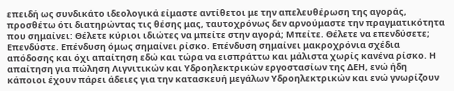επειδή ως συνδικάτο ιδεολογικά είμαστε αντίθετοι με την απελευθέρωση της αγοράς, προσθέτω ότι διατηρώντας τις θέσης μας, ταυτοχρόνως δεν αρνούμαστε την πραγματικότητα που σημαίνει: Θέλετε κύριοι ιδιώτες να μπείτε στην αγορά; Μπείτε. Θέλετε να επενδύσετε; Επενδύστε. Επένδυση όμως σημαίνει ρίσκο. Επένδυση σημαίνει μακροχρόνια σχέδια απόδοσης και όχι απαίτηση εδώ και τώρα να εισπράττω και μάλιστα χωρίς κανένα ρίσκο. Η απαίτηση για πώληση Λιγνιτικών και Υδροηλεκτρικών εργοστασίων της ΔΕΗ, ενώ ήδη κάποιοι έχουν πάρει άδειες για την κατασκευή μεγάλων Υδροηλεκτρικών και ενώ γνωρίζουν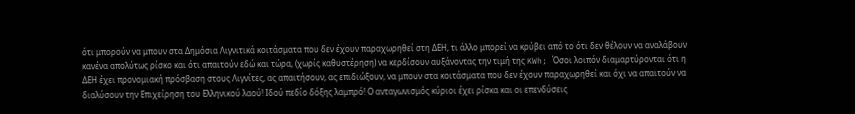ότι μπορούν να μπουν στα Δημόσια Λιγνιτικά κοιτάσματα που δεν έχουν παραχωρηθεί στη ΔΕΗ, τι άλλο μπορεί να κρύβει από το ότι δεν θέλουν να αναλάβουν κανένα απολύτως ρίσκο και ότι απαιτούν εδώ και τώρα, (χωρίς καθυστέρηση) να κερδίσουν αυξάνοντας την τιμή της KWh; Όσοι λοιπόν διαμαρτύρονται ότι η ΔΕΗ έχει προνομιακή πρόσβαση στους Λιγνίτες, ας απαιτήσουν, ας επιδιώξουν, να μπουν στα κοιτάσματα που δεν έχουν παραχωρηθεί και όχι να απαιτούν να διαλύσουν την Επιχείρηση του Ελληνικού λαού! Ιδού πεδίο δόξης λαμπρό! Ο ανταγωνισμός κύριοι έχει ρίσκα και οι επενδύσεις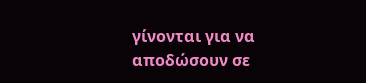γίνονται για να αποδώσουν σε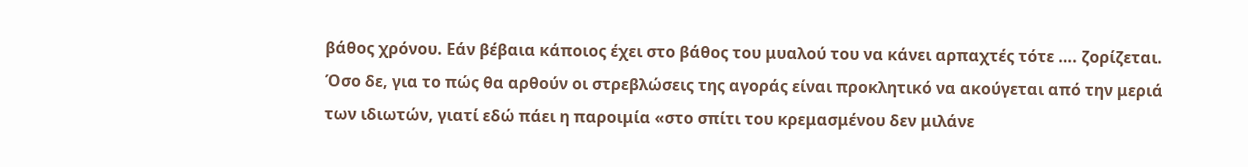βάθος χρόνου. Εάν βέβαια κάποιος έχει στο βάθος του μυαλού του να κάνει αρπαχτές τότε …. ζορίζεται. Όσο δε, για το πώς θα αρθούν οι στρεβλώσεις της αγοράς είναι προκλητικό να ακούγεται από την μεριά των ιδιωτών, γιατί εδώ πάει η παροιμία «στο σπίτι του κρεμασμένου δεν μιλάνε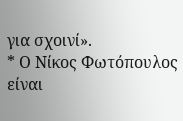για σχοινί».
* Ο Νίκος Φωτόπουλος είναι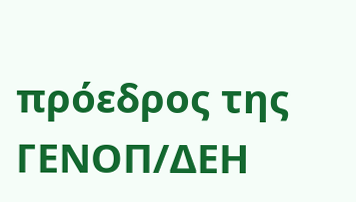πρόεδρος της ΓΕΝΟΠ/ΔΕΗ